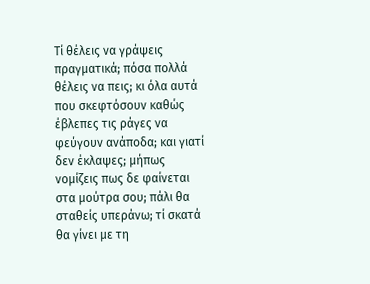Τί θέλεις να γράψεις πραγματικά; πόσα πολλά θέλεις να πεις; κι όλα αυτά που σκεφτόσουν καθώς έβλεπες τις ράγες να φεύγουν ανάποδα; και γιατί δεν έκλαψες; μήπως νομίζεις πως δε φαίνεται στα μούτρα σου; πάλι θα σταθείς υπεράνω; τί σκατά θα γίνει με τη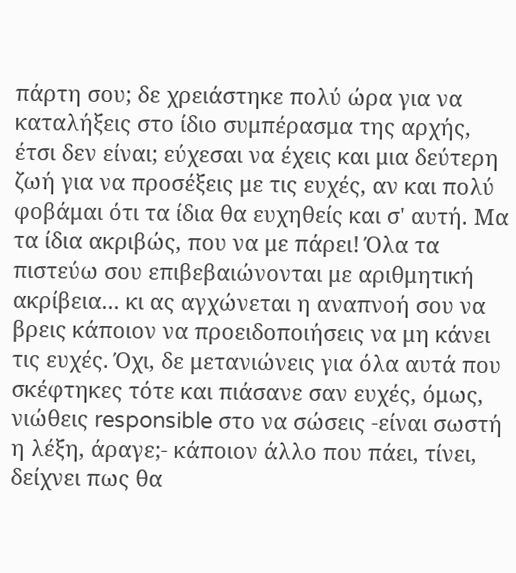πάρτη σου; δε χρειάστηκε πολύ ώρα για να καταλήξεις στο ίδιο συμπέρασμα της αρχής, έτσι δεν είναι; εύχεσαι να έχεις και μια δεύτερη ζωή για να προσέξεις με τις ευχές, αν και πολύ φοβάμαι ότι τα ίδια θα ευχηθείς και σ' αυτή. Μα τα ίδια ακριβώς, που να με πάρει! Όλα τα πιστεύω σου επιβεβαιώνονται με αριθμητική ακρίβεια... κι ας αγχώνεται η αναπνοή σου να βρεις κάποιον να προειδοποιήσεις να μη κάνει τις ευχές. Όχι, δε μετανιώνεις για όλα αυτά που σκέφτηκες τότε και πιάσανε σαν ευχές, όμως, νιώθεις responsible στο να σώσεις -είναι σωστή η λέξη, άραγε;- κάποιον άλλο που πάει, τίνει, δείχνει πως θα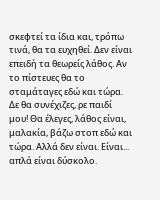σκεφτεί τα ίδια και, τρόπω τινά, θα τα ευχηθεί. Δεν είναι επειδή τα θεωρείς λάθος. Αν το πίστευες θα το σταμάταγες εδώ και τώρα. Δε θα συνέχιζες, ρε παιδί μου! Θα έλεγες, λάθος είναι, μαλακία, βάζω στοπ εδώ και τώρα. Αλλά δεν είναι. Είναι... απλά είναι δύσκολο.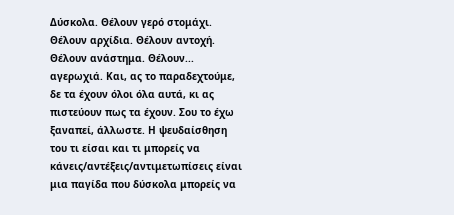Δύσκολα. Θέλουν γερό στομάχι. Θέλουν αρχίδια. Θέλουν αντοχή. Θέλουν ανάστημα. Θέλουν... αγερωχιά. Και, ας το παραδεχτούμε, δε τα έχουν όλοι όλα αυτά, κι ας πιστεύουν πως τα έχουν. Σου το έχω ξαναπεί, άλλωστε. Η ψευδαίσθηση του τι είσαι και τι μπορείς να κάνεις/αντέξεις/αντιμετωπίσεις είναι μια παγίδα που δύσκολα μπορείς να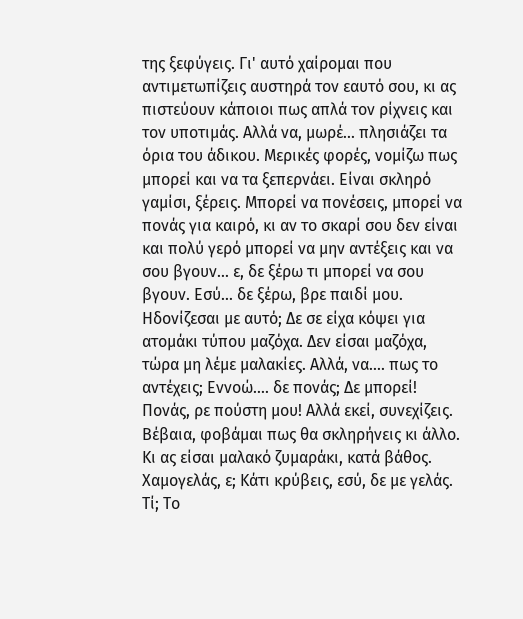της ξεφύγεις. Γι' αυτό χαίρομαι που αντιμετωπίζεις αυστηρά τον εαυτό σου, κι ας πιστεύουν κάποιοι πως απλά τον ρίχνεις και τον υποτιμάς. Αλλά να, μωρέ... πλησιάζει τα όρια του άδικου. Μερικές φορές, νομίζω πως μπορεί και να τα ξεπερνάει. Είναι σκληρό γαμίσι, ξέρεις. Μπορεί να πονέσεις, μπορεί να πονάς για καιρό, κι αν το σκαρί σου δεν είναι και πολύ γερό μπορεί να μην αντέξεις και να σου βγουν... ε, δε ξέρω τι μπορεί να σου βγουν. Εσύ... δε ξέρω, βρε παιδί μου. Ηδονίζεσαι με αυτό; Δε σε είχα κόψει για ατομάκι τύπου μαζόχα. Δεν είσαι μαζόχα, τώρα μη λέμε μαλακίες. Αλλά, να.... πως το αντέχεις; Εννοώ.... δε πονάς; Δε μπορεί! Πονάς, ρε πούστη μου! Αλλά εκεί, συνεχίζεις. Βέβαια, φοβάμαι πως θα σκληρήνεις κι άλλο. Κι ας είσαι μαλακό ζυμαράκι, κατά βάθος. Χαμογελάς, ε; Κάτι κρύβεις, εσύ, δε με γελάς. Τί; Το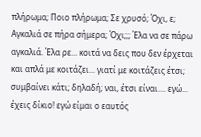πλήρωμα; Ποιο πλήρωμα; Σε χρυσό; Όχι, ε; Αγκαλιά σε πήρα σήμερα; Όχι;;; Έλα να σε πάρω αγκαλιά. Έλα ρε... κοιτά να δεις που δεν έρχεται και απλά με κοιτάζει... γιατί με κοιτάζεις έτσι; συμβαίνει κάτι; δηλαδή; ναι, έτσι είναι.... εγώ... έχεις δίκιο! εγώ είμαι ο εαυτός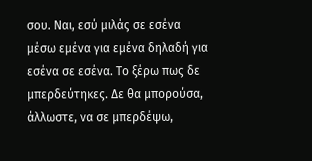σου. Ναι, εσύ μιλάς σε εσένα μέσω εμένα για εμένα δηλαδή για εσένα σε εσένα. Το ξέρω πως δε μπερδεύτηκες. Δε θα μπορούσα, άλλωστε, να σε μπερδέψω,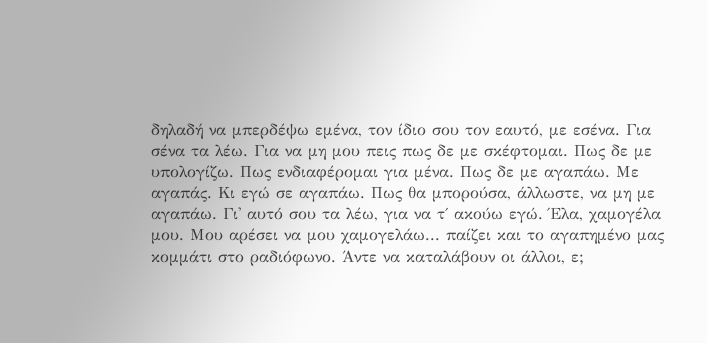δηλαδή να μπερδέψω εμένα, τον ίδιο σου τον εαυτό, με εσένα. Για σένα τα λέω. Για να μη μου πεις πως δε με σκέφτομαι. Πως δε με υπολογίζω. Πως ενδιαφέρομαι για μένα. Πως δε με αγαπάω. Με αγαπάς. Κι εγώ σε αγαπάω. Πως θα μπορούσα, άλλωστε, να μη με αγαπάω. Γι' αυτό σου τα λέω, για να τ΄ ακούω εγώ. Έλα, χαμογέλα μου. Μου αρέσει να μου χαμογελάω... παίζει και το αγαπημένο μας κομμάτι στο ραδιόφωνο. Άντε να καταλάβουν οι άλλοι, ε;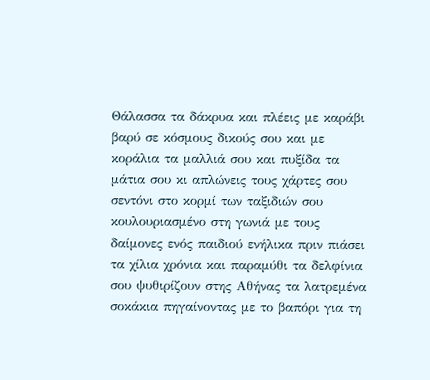Θάλασσα τα δάκρυα και πλέεις με καράβι βαρύ σε κόσμους δικούς σου και με κοράλια τα μαλλιά σου και πυξίδα τα μάτια σου κι απλώνεις τους χάρτες σου σεντόνι στο κορμί των ταξιδιών σου κουλουριασμένο στη γωνιά με τους δαίμονες ενός παιδιού ενήλικα πριν πιάσει τα χίλια χρόνια και παραμύθι τα δελφίνια σου ψυθιρίζουν στης Αθήνας τα λατρεμένα σοκάκια πηγαίνοντας με το βαπόρι για τη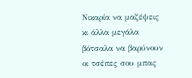Νικαρία να μαζέψεις κι άλλα μεγάλα βότσαλα να βαρύνουν οι τσέπες σου μπας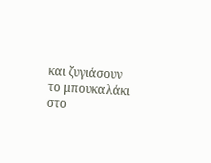και ζυγιάσουν το μπουκαλάκι στο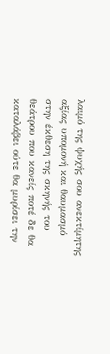λαιμό της ψυχής σου ανεκτίμητης αξίας υπομονή και θαυμασμό στην έκθεση της σκηνής του θεάτρου που κανείς ποτέ δε θα καταλάβει ούτε θα μυρίσει την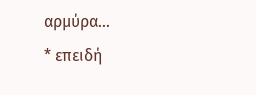αρμύρα...
* επειδή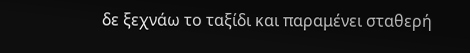δε ξεχνάω το ταξίδι και παραμένει σταθερή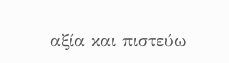αξία και πιστεύω